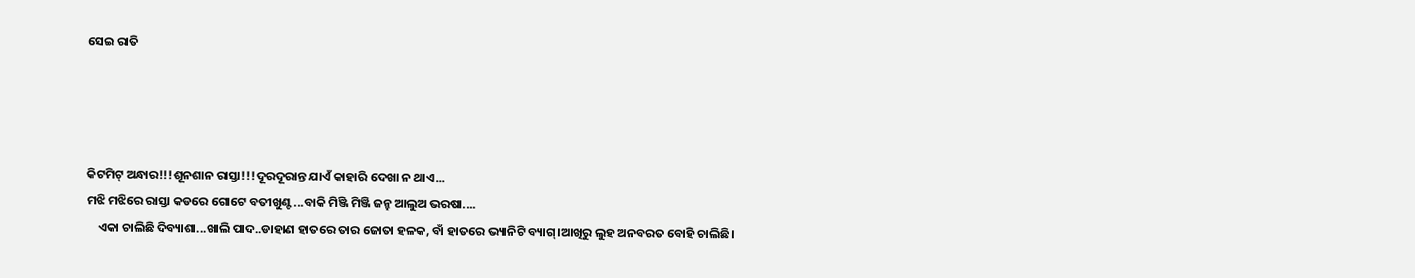ସେଇ ରାତି




କିଟମିଟ୍ ଅନ୍ଧାର!!!ଶୂନଶାନ ରାସ୍ତା!!!ଦୂରଦୂରାନ୍ତ ଯାଏଁ କାହାରି ଦେଖା ନ ଥାଏ...
ମଝି ମଝିରେ ରାସ୍ତା କଡରେ ଗୋଟେ ବତୀଖୁଣ୍ଟ...ବାକି ମିଞ୍ଜି ମିଞ୍ଜି ଜନ୍ହ ଆଲୁଅ ଭରଷା....
    ଏକା ଚାଲିଛି ଦିବ୍ୟାଶା...ଖାଲି ପାଦ..ଡାହାଣ ହାତରେ ତାର ଜୋତା ହଳକ, ବାଁ ହାତରେ ଭ୍ୟାନିଟି ବ୍ୟାଗ୍।ଆଖିରୁ ଲୁହ ଅନବରତ ବୋହି ଚାଲିଛି।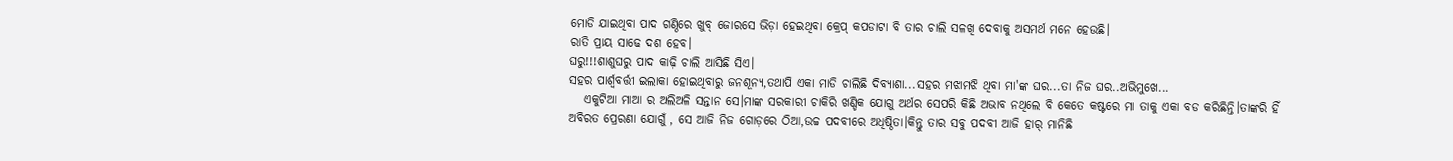ମୋଡି ଯାଇଥିବା ପାଦ ଗଣ୍ଠିରେ ଖୁବ୍ ଜୋରସେ ଭିଡ଼ା ହେଇଥିବା କ୍ରେପ୍ କପଡାଟା ବି ତାର ଚାଲି ସଳଖି ଦେବାକୁ ଅସମର୍ଥ ମନେ ହେଉଛି।
ରାତି ପ୍ରାୟ ସାଢେ ଦଶ ହେବ।
ଘରୁ!!!ଶାଶୁଘରୁ ପାଦ କାଢ଼ି ଚାଲି ଆସିଛି ସିଏ।
ସହର ପାର୍ଶ୍ଵବର୍ତ୍ତୀ ଇଲାକା ହୋଇଥିବାରୁ ଜନଶୂନ୍ୟ,ତଥାପି ଏକା ମାଡି ଚାଲିଛି ଦିବ୍ୟାଶା...ସହର ମଝାମଝି ଥିବା ମା'ଙ୍କ ଘର...ତା ନିଜ ଘର..ଅଭିମୁଖେ...
   ଏକୁଟିଆ ମାଆ ର ଅଲିଅଳି ସନ୍ତାନ ସେ।ମାଙ୍କ ସରକାରୀ ଚାକିରି ଖଣ୍ଡିକ ଯୋଗୁ ଅର୍ଥର ସେପରି କିଛି ଅଭାବ ନଥିଲେ ବି କେତେ କଷ୍ଟରେ ମା ତାକୁ ଏକା ବଡ କରିଛିନ୍ତି।ତାଙ୍କରି ହିଁ ଅବିରତ ପ୍ରେରଣା ଯୋଗୁଁ , ସେ ଆଜି ନିଜ ଗୋଡ଼ରେ ଠିଆ,ଉଚ୍ଚ ପଦବୀରେ ଅଧିଷ୍ଠିତା।କିନ୍ତୁ ତାର ସବୁ ପଦବୀ ଆଜି ହାର୍ ମାନିଛି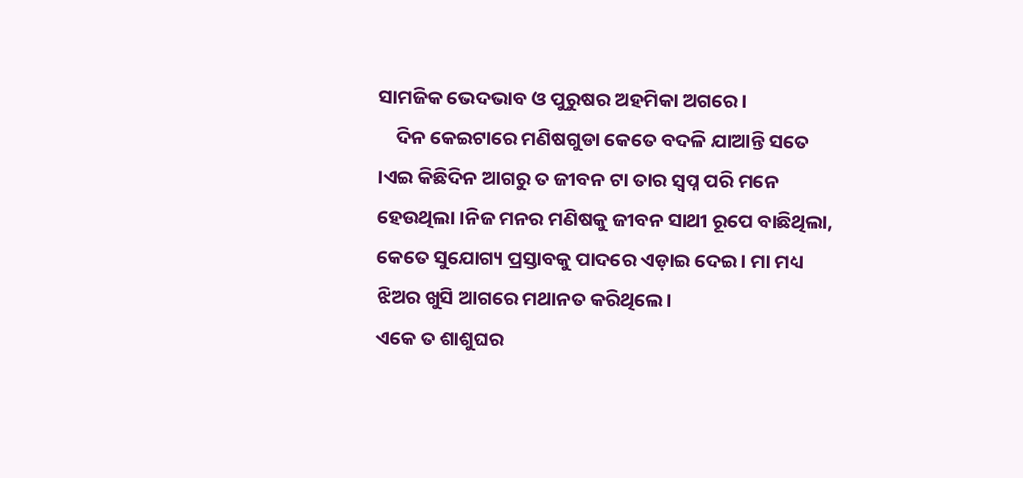ସାମଜିକ ଭେଦଭାବ ଓ ପୁରୁଷର ଅହମିକା ଅଗରେ।
    ଦିନ କେଇଟାରେ ମଣିଷଗୁଡା କେତେ ବଦଳି ଯାଆନ୍ତି ସତେ ।ଏଇ କିଛିଦିନ ଆଗରୁ ତ ଜୀବନ ଟା ତାର ସ୍ଵପ୍ନ ପରି ମନେ ହେଉଥିଲା ।ନିଜ ମନର ମଣିଷକୁ ଜୀବନ ସାଥୀ ରୂପେ ବାଛିଥିଲା, କେତେ ସୁଯୋଗ୍ୟ ପ୍ରସ୍ତାବକୁ ପାଦରେ ଏଡ଼ାଇ ଦେଇ। ମା ମଧ୍ୟ ଝିଅର ଖୁସି ଆଗରେ ମଥାନତ କରିଥିଲେ।
ଏକେ ତ ଶାଶୁଘର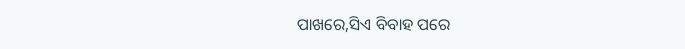ପାଖରେ,ସିଏ ବିବାହ ପରେ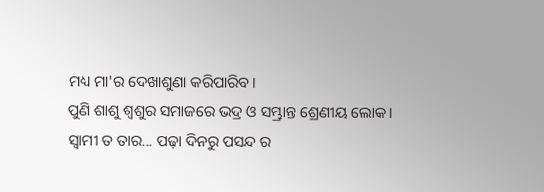ମଧ୍ୟ ମା'ର ଦେଖାଶୁଣା କରିପାରିବ।
ପୁଣି ଶାଶୁ ଶ୍ୱଶୁର ସମାଜରେ ଭଦ୍ର ଓ ସମ୍ଭ୍ରାନ୍ତ ଶ୍ରେଣୀୟ ଲୋକ।
ସ୍ଵାମୀ ତ ତାର... ପଢ଼ା ଦିନରୁ ପସନ୍ଦ ର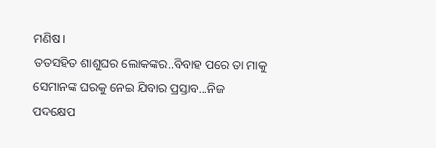ମଣିଷ।
ତତସହିତ ଶାଶୁଘର ଲୋକଙ୍କର..ବିବାହ ପରେ ତା ମାକୁ ସେମାନଙ୍କ ଘରକୁ ନେଇ ଯିବାର ପ୍ରସ୍ତାବ...ନିଜ ପଦକ୍ଷେପ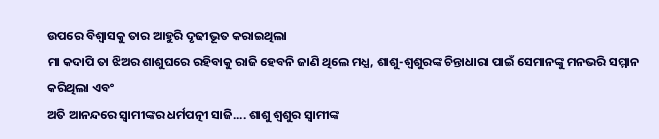ଉପରେ ବିଶ୍ୱାସକୁ ତାର ଆହୁରି ଦୃଢୀଭୂତ କରାଇଥିଲା
ମା କଦାପି ତା ଝିଅର ଶାଶୁଘରେ ରହିବାକୁ ରାଜି ହେବନି ଜାଣି ଥିଲେ ମଧ୍ଯ, ଶାଶୁ-ଶ୍ୱଶୁରଙ୍କ ଚିନ୍ତାଧାରା ପାଇଁ ସେମାନଙ୍କୁ ମନଭରି ସମ୍ମାନ କରିଥିଲା ଏବଂ
ଅତି ଆନନ୍ଦରେ ସ୍ୱାମୀଙ୍କର ଧର୍ମପତ୍ନୀ ସାଜି.... ଶାଶୁ ଶ୍ୱଶୁର ସ୍ୱାମୀଙ୍କ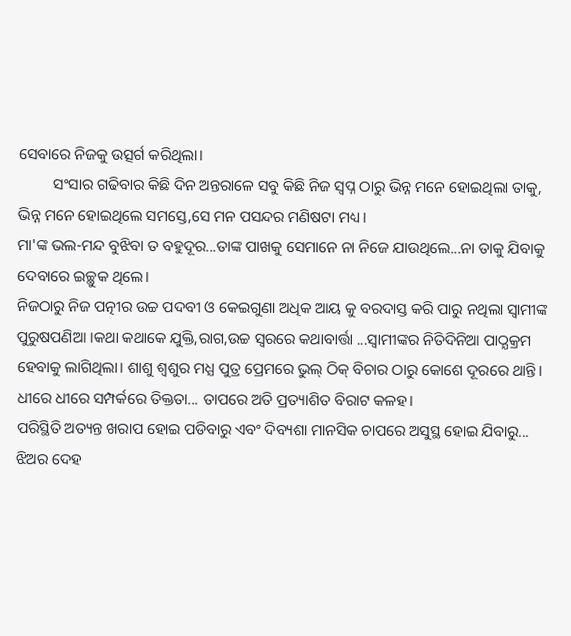ସେବାରେ ନିଜକୁ ଉତ୍ସର୍ଗ କରିଥିଲା।
         ସଂସାର ଗଢିବାର କିଛି ଦିନ ଅନ୍ତରାଳେ ସବୁ କିଛି ନିଜ ସ୍ଵପ୍ନ ଠାରୁ ଭିନ୍ନ ମନେ ହୋଇଥିଲା ତାକୁ, ଭିନ୍ନ ମନେ ହୋଇଥିଲେ ସମସ୍ତେ,ସେ ମନ ପସନ୍ଦର ମଣିଷଟା ମଧ୍ୟ।
ମା'ଙ୍କ ଭଲ-ମନ୍ଦ ବୁଝିବା ତ ବହୁଦୂର...ତାଙ୍କ ପାଖକୁ ସେମାନେ ନା ନିଜେ ଯାଉଥିଲେ...ନା ତାକୁ ଯିବାକୁ ଦେବାରେ ଇଚ୍ଛୁକ ଥିଲେ।
ନିଜଠାରୁ ନିଜ ପତ୍ନୀର ଉଚ୍ଚ ପଦବୀ ଓ କେଇଗୁଣା ଅଧିକ ଆୟ କୁ ବରଦାସ୍ତ କରି ପାରୁ ନଥିଲା ସ୍ଵାମୀଙ୍କ ପୁରୁଷପଣିଆ ।କଥା କଥାକେ ଯୁକ୍ତି,ରାଗ,ଉଚ୍ଚ ସ୍ବରରେ କଥାବାର୍ତ୍ତା ...ସ୍ଵାମୀଙ୍କର ନିତିଦିନିଆ ପାଠ୍ଯକ୍ରମ ହେବାକୁ ଲାଗିଥିଲା। ଶାଶୁ ଶ୍ୱଶୁର ମଧ୍ଯ ପୁତ୍ର ପ୍ରେମରେ ଭୁଲ୍ ଠିକ୍ ବିଚାର ଠାରୁ କୋଶେ ଦୂରରେ ଥାନ୍ତି।
ଧୀରେ ଧୀରେ ସମ୍ପର୍କରେ ତିକ୍ତତା... ତାପରେ ଅତି ପ୍ରତ୍ୟାଶିତ ବିରାଟ କଳହ।
ପରିସ୍ଥିତି ଅତ୍ୟନ୍ତ ଖରାପ ହୋଇ ପଡିବାରୁ ଏବଂ ଦିବ୍ୟଶା ମାନସିକ ଚାପରେ ଅସୁସ୍ଥ ହୋଇ ଯିବାରୁ...
ଝିଅର ଦେହ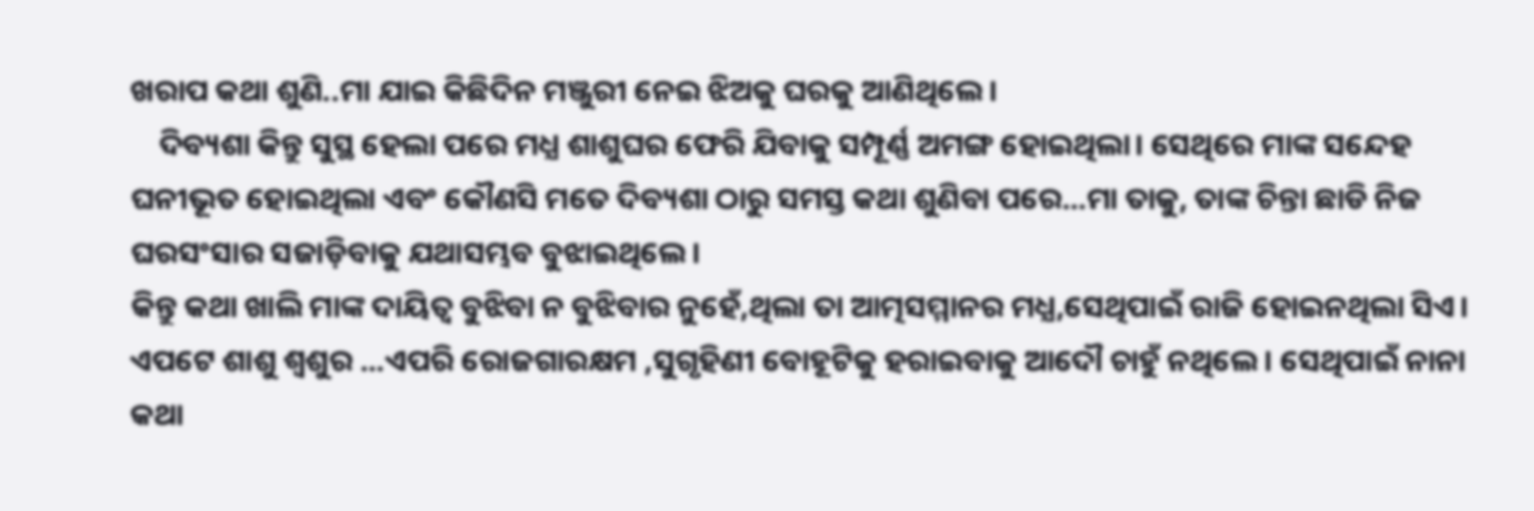ଖରାପ କଥା ଶୁଣି..ମା ଯାଇ କିଛିଦିନ ମଞ୍ଜୁରୀ ନେଇ ଝିଅକୁ ଘରକୁ ଆଣିଥିଲେ।
    ଦିବ୍ୟଶା କିନ୍ତୁ ସୁସ୍ଥ ହେଲା ପରେ ମଧ୍ଯ ଶାଶୁଘର ଫେରି ଯିବାକୁ ସମ୍ପୂର୍ଣ୍ଣ ଅମଙ୍ଗ ହୋଇଥିଲା। ସେଥିରେ ମାଙ୍କ ସନ୍ଦେହ ଘନୀଭୂତ ହୋଇଥିଲା ଏବଂ କୌଣସି ମତେ ଦିବ୍ୟଶା ଠାରୁ ସମସ୍ତ କଥା ଶୁଣିବା ପରେ...ମା ତାକୁ, ତାଙ୍କ ଚିନ୍ତା ଛାଡି ନିଜ ଘରସଂସାର ସଜାଡ଼ିବାକୁ ଯଥାସମ୍ଭବ ବୁଝାଇଥିଲେ।
କିନ୍ତୁ କଥା ଖାଲି ମାଙ୍କ ଦାୟିତ୍ବ ବୁଝିବା ନ ବୁଝିବାର ନୁହେଁ,ଥିଲା ତା ଆତ୍ମସମ୍ମାନର ମଧ୍ଯ,ସେଥିପାଇଁ ରାଜି ହୋଇନଥିଲା ସିଏ।
ଏପଟେ ଶାଶୁ ଶ୍ୱଶୁର ...ଏପରି ରୋଜଗାରକ୍ଷମ ,ସୁଗୃହିଣୀ ବୋହୂଟିକୁ ହରାଇବାକୁ ଆଦୌ ଚାହୁଁ ନଥିଲେ। ସେଥିପାଇଁ ନାନା କଥା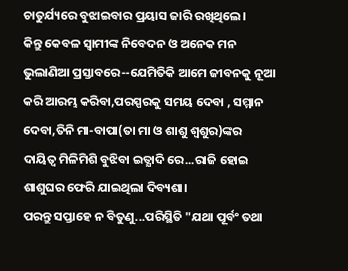ଚାତୁର୍ଯ୍ୟରେ ବୁଝାଇବାର ପ୍ରୟାସ ଜାରି ରଖିଥିଲେ।
କିନ୍ତୁ କେବଳ ସ୍ଵାମୀଙ୍କ ନିବେଦନ ଓ ଅନେକ ମନ ଭୁଲାଣିଆ ପ୍ରସ୍ତାବରେ--ଯେମିତିକି ଆମେ ଜୀବନକୁ ନୂଆ କରି ଆରମ୍ଭ କରିବା,ପରସ୍ପରକୁ ସମୟ ଦେବା , ସମ୍ମାନ ଦେବା,ତିନି ମା-ବାପା(ତା ମା ଓ ଶାଶୁ ଶ୍ୱଶୁର)ଙ୍କର ଦାୟିତ୍ୱ ମିଳିମିଶି ବୁଝିବା ଇତ୍ଯାଦି ରେ...ରାଜି ହୋଇ ଶାଶୁଘର ଫେରି ଯାଇଥିଲା ଦିବ୍ୟଶା।
ପରନ୍ତୁ ସପ୍ତାହେ ନ ବିତୁଣୁ...ପରିସ୍ଥିତି "ଯଥା ପୂର୍ବଂ ତଥା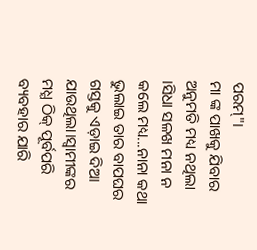ପରମ୍"।
ମା ଙ୍କ ପାଖକୁ ଯିବାର ଅନୁମତି ମଧ୍ୟ ନଥିଲା ।ସିଧା ସଳଖ ମନା ନ କଲେ ମଧ୍ୟ...ନାନା କଥା ଭୁଲାଇ ତାର ବାପଘର ଗସ୍ତକୁ ଏଡ଼ାଇ ଦିଆ ଯାଉଥିଲା।ସ୍ଵାମୀଙ୍କର ମଧ୍ଯ ଠିକ୍ ପୂର୍ବପରି ବ୍ୟବହାର ଯାରି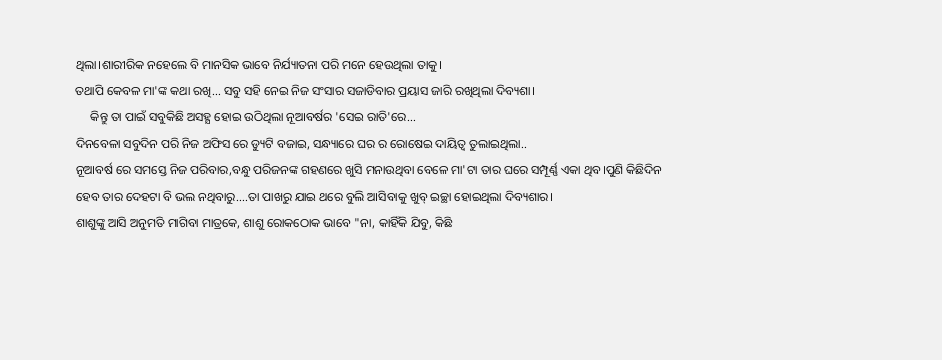ଥିଲା।ଶାରୀରିକ ନହେଲେ ବି ମାନସିକ ଭାବେ ନିର୍ଯ୍ୟାତନା ପରି ମନେ ହେଉଥିଲା ତାକୁ।
ତଥାପି କେବଳ ମା'ଙ୍କ କଥା ରଖି... ସବୁ ସହି ନେଇ ନିଜ ସଂସାର ସଜାଡିବାର ପ୍ରୟାସ ଜାରି ରଖିଥିଲା ଦିବ୍ୟଶା।
     କିନ୍ତୁ ତା ପାଇଁ ସବୁକିଛି ଅସହ୍ଯ ହୋଇ ଉଠିଥିଲା ନୂଆବର୍ଷର 'ସେଇ ରାତି'ରେ...
ଦିନବେଳା ସବୁଦିନ ପରି ନିଜ ଅଫିସ ରେ ଡ୍ୟୁଟି ବଜାଇ, ସନ୍ଧ୍ୟାରେ ଘର ର ରୋଷେଇ ଦାୟିତ୍ଵ ତୁଲାଇଥିଲା..
ନୂଆବର୍ଷ ରେ ସମସ୍ତେ ନିଜ ପରିବାର,ବନ୍ଧୁ ପରିଜନଙ୍କ ଗହଣରେ ଖୁସି ମନାଉଥିବା ବେଳେ ମା'ଟା ତାର ଘରେ ସମ୍ପୂର୍ଣ୍ଣ ଏକା ଥିବ।ପୁଣି କିଛିଦିନ ହେବ ତାର ଦେହଟା ବି ଭଲ ନଥିବାରୁ....ତା ପାଖରୁ ଯାଇ ଥରେ ବୁଲି ଆସିବାକୁ ଖୁବ୍ ଇଚ୍ଛା ହୋଇଥିଲା ଦିବ୍ୟଶାର।
ଶାଶୁଙ୍କୁ ଆସି ଅନୁମତି ମାଗିବା ମାତ୍ରକେ, ଶାଶୁ ରୋକଠୋକ ଭାବେ "ନା, କାହିଁକି ଯିବୁ, କିଛି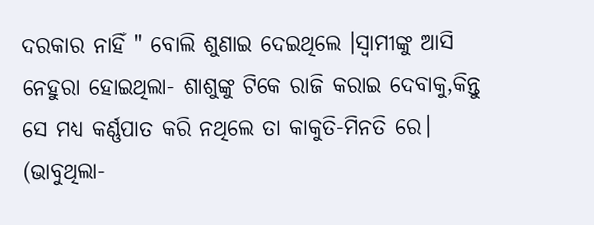ଦରକାର ନାହିଁ " ବୋଲି ଶୁଣାଇ ଦେଇଥିଲେ ।ସ୍ଵାମୀଙ୍କୁ ଆସି ନେହୁରା ହୋଇଥିଲା- ଶାଶୁଙ୍କୁ ଟିକେ ରାଜି କରାଇ ଦେବାକୁ,କିନ୍ତୁ ସେ ମଧ୍ୟ କର୍ଣ୍ଣପାତ କରି ନଥିଲେ ତା କାକୁତି-ମିନତି ରେ।
(ଭାବୁଥିଲା-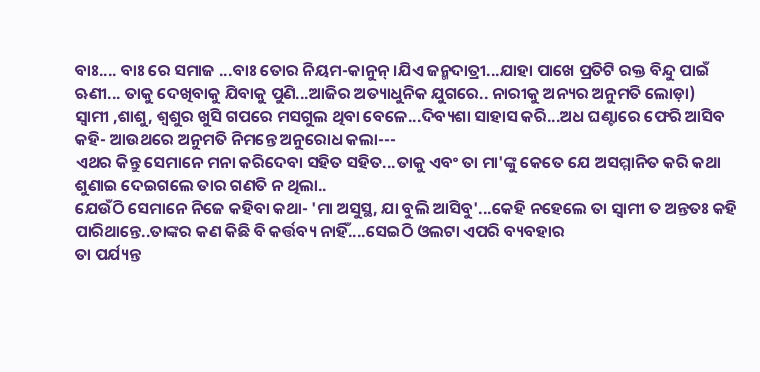ବାଃ.... ବାଃ ରେ ସମାଜ ...ବାଃ ତୋର ନିୟମ-କାନୁନ୍ ।ଯିଏ ଜନ୍ମଦାତ୍ରୀ...ଯାହା ପାଖେ ପ୍ରତିଟି ରକ୍ତ ବିନ୍ଦୁ ପାଇଁ ଋଣୀ... ତାକୁ ଦେଖିବାକୁ ଯିବାକୁ ପୁଣି...ଆଜିର ଅତ୍ୟାଧୁନିକ ଯୁଗରେ.. ନାରୀକୁ ଅନ୍ୟର ଅନୁମତି ଲୋଡ଼ା)
ସ୍ଵାମୀ ,ଶାଶୁ, ଶ୍ୱଶୁର ଖୁସି ଗପରେ ମସଗୁଲ ଥିବା ବେଳେ...ଦିବ୍ୟଶା ସାହାସ କରି...ଅଧ ଘଣ୍ଟାରେ ଫେରି ଆସିବ କହି- ଆଉଥରେ ଅନୁମତି ନିମନ୍ତେ ଅନୁରୋଧ କଲା---
ଏଥର କିନ୍ତୁ ସେମାନେ ମନା କରିଦେବା ସହିତ ସହିତ...ତାକୁ ଏବଂ ତା ମା'ଙ୍କୁ କେତେ ଯେ ଅସମ୍ମାନିତ କରି କଥା ଶୁଣାଇ ଦେଇଗଲେ ତାର ଗଣତି ନ ଥିଲା..
ଯେଉଁଠି ସେମାନେ ନିଜେ କହିବା କଥା- 'ମା ଅସୁସ୍ଥ, ଯା ବୁଲି ଆସିବୁ'...କେହି ନହେଲେ ତା ସ୍ଵାମୀ ତ ଅନ୍ତତଃ କହି ପାରିଥାନ୍ତେ..ତାଙ୍କର କଣ କିଛି ବି କର୍ତ୍ତବ୍ୟ ନାହିଁ....ସେଇଠି ଓଲଟା ଏପରି ବ୍ୟବହାର
ତା ପର୍ଯ୍ୟନ୍ତ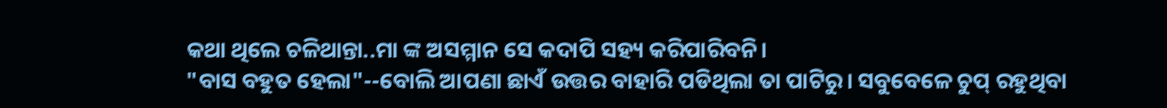କଥା ଥିଲେ ଚଳିଥାନ୍ତା..ମା ଙ୍କ ଅସମ୍ମାନ ସେ କଦାପି ସହ୍ୟ କରିପାରିବନି।
"ବାସ ବହୁତ ହେଲା"--ବୋଲି ଆପଣା ଛାଏଁ ଉତ୍ତର ବାହାରି ପଡିଥିଲା ତା ପାଟିରୁ। ସବୁବେଳେ ଚୁପ୍ ରହୁଥିବା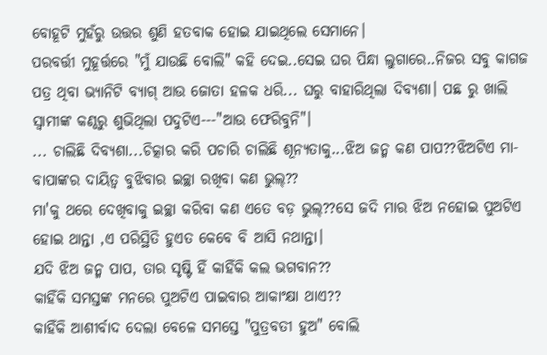ବୋହୂଟି ମୁହଁରୁ ଉତ୍ତର ଶୁଣି ହତବାକ ହୋଇ ଯାଇଥିଲେ ସେମାନେ।
ପରବର୍ତ୍ତୀ ମୁହୂର୍ତ୍ତରେ "ମୁଁ ଯାଉଛି ବୋଲି" କହି ଦେଇ..ସେଇ ଘର ପିନ୍ଧା ଲୁଗାରେ..ନିଜର ସବୁ କାଗଜ ପତ୍ର ଥିବା ଭ୍ୟାନିଟି ବ୍ୟାଗ୍ ଆଉ ଜୋତା ହଳକ ଧରି... ଘରୁ ବାହାରିଥିଲା ଦିବ୍ୟଶା। ପଛ ରୁ ଖାଲି ସ୍ୱାମୀଙ୍କ କଣ୍ଠରୁ ଶୁଭିଥିଲା ପଦୁଟିଏ---"ଆଉ ଫେରିବୁନି"।
... ଚାଲିଛି ଦିବ୍ୟଶା...ଚିତ୍କାର କରି ପଚାରି ଚାଲିଛି ଶୂନ୍ୟତାକୁ...ଝିଅ ଜନ୍ମ କଣ ପାପ??ଝିଅଟିଏ ମା-ବାପାଙ୍କର ଦାୟିତ୍ଵ ବୁଝିବାର ଇଚ୍ଛା ରଖିବା କଣ ଭୁଲ୍??
ମା'କୁ ଥରେ ଦେଖିବାକୁ ଇଚ୍ଛା କରିବା କଣ ଏତେ ବଡ଼ ଭୁଲ୍??ସେ ଜଦି ମାର ଝିଅ ନହୋଇ ପୁଅଟିଏ ହୋଇ ଥାନ୍ତା ,ଏ ପରିସ୍ଥିତି ହୁଏତ କେବେ ବି ଆସି ନଥାନ୍ତା।
ଯଦି ଝିଅ ଜନ୍ମ ପାପ, ତାର ସୃଷ୍ଟି ହିଁ କାହିଁକି କଲ ଭଗବାନ??
କାହିଁକି ସମସ୍ତଙ୍କ ମନରେ ପୁଅଟିଏ ପାଇବାର ଆକାଂକ୍ଷା ଥାଏ??
କାହିଁକି ଆଶୀର୍ବାଦ ଦେଲା ବେଳେ ସମସ୍ତେ "ପୁତ୍ରବତୀ ହୁଅ" ବୋଲି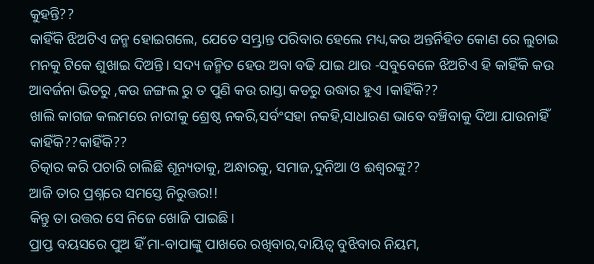କୁହନ୍ତି??
କାହିଁକି ଝିଅଟିଏ ଜନ୍ମ ହୋଇଗଲେ, ଯେତେ ସମ୍ଭ୍ରାନ୍ତ ପରିବାର ହେଲେ ମଧ୍ୟ,କଉ ଅନ୍ତର୍ନିହିତ କୋଣ ରେ ଲୁଚାଇ ମନକୁ ଟିକେ ଶୁଖାଇ ଦିଅନ୍ତି। ସଦ୍ୟ ଜନ୍ମିତ ହେଉ ଅବା ବଢି ଯାଇ ଥାଉ -ସବୁବେଳେ ଝିଅଟିଏ ହି କାହିଁକି କଉ ଆବର୍ଜନା ଭିତରୁ ,କଉ ଜଙ୍ଗଲ ରୁ ତ ପୁଣି କଉ ରାସ୍ତା କଡରୁ ଉଦ୍ଧାର ହୁଏ ।କାହିଁକି??
ଖାଲି କାଗଜ କଲମରେ ନାରୀକୁ ଶ୍ରେଷ୍ଠ ନକରି,ସର୍ବଂସହା ନକହି,ସାଧାରଣ ଭାବେ ବଞ୍ଚିବାକୁ ଦିଆ ଯାଉନାହିଁ କାହିଁକି??କାହିଁକି??
ଚିତ୍କାର କରି ପଚାରି ଚାଲିଛି ଶୂନ୍ୟତାକୁ, ଅନ୍ଧାରକୁ, ସମାଜ,ଦୁନିଆ ଓ ଈଶ୍ବରଙ୍କୁ??
ଆଜି ତାର ପ୍ରଶ୍ନରେ ସମସ୍ତେ ନିରୁତ୍ତର!!
କିନ୍ତୁ ତା ଉତ୍ତର ସେ ନିଜେ ଖୋଜି ପାଇଛି।
ପ୍ରାପ୍ତ ବୟସରେ ପୁଅ ହିଁ ମା-ବାପାଙ୍କୁ ପାଖରେ ରଖିବାର,ଦାୟିତ୍ଵ ବୁଝିବାର ନିୟମ,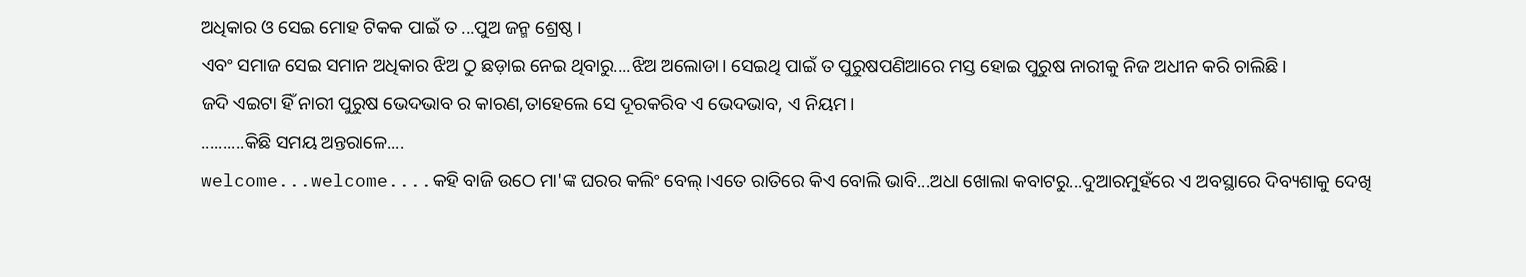ଅଧିକାର ଓ ସେଇ ମୋହ ଟିକକ ପାଇଁ ତ ...ପୁଅ ଜନ୍ମ ଶ୍ରେଷ୍ଠ ।
ଏବଂ ସମାଜ ସେଇ ସମାନ ଅଧିକାର ଝିଅ ଠୁ ଛଡ଼ାଇ ନେଇ ଥିବାରୁ....ଝିଅ ଅଲୋଡା। ସେଇଥି ପାଇଁ ତ ପୁରୁଷପଣିଆରେ ମସ୍ତ ହୋଇ ପୁରୁଷ ନାରୀକୁ ନିଜ ଅଧୀନ କରି ଚାଲିଛି।
ଜଦି ଏଇଟା ହିଁ ନାରୀ ପୁରୁଷ ଭେଦଭାବ ର କାରଣ,ତାହେଲେ ସେ ଦୂରକରିବ ଏ ଭେଦଭାବ, ଏ ନିୟମ।
..........କିଛି ସମୟ ଅନ୍ତରାଳେ....
welcome...welcome....କହି ବାଜି ଉଠେ ମା'ଙ୍କ ଘରର କଲିଂ ବେଲ୍।ଏତେ ରାତିରେ କିଏ ବୋଲି ଭାବି...ଅଧା ଖୋଲା କବାଟରୁ...ଦୁଆରମୁହଁରେ ଏ ଅବସ୍ଥାରେ ଦିବ୍ୟଶାକୁ ଦେଖି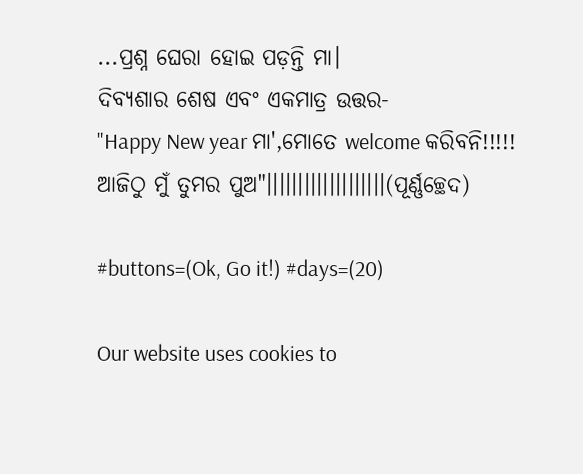...ପ୍ରଶ୍ନ ଘେରା ହୋଇ ପଡ଼ନ୍ତି ମା।
ଦିବ୍ୟଶାର ଶେଷ ଏବଂ ଏକମାତ୍ର ଉତ୍ତର-
"Happy New year ମା',ମୋତେ welcome କରିବନି!!!!!
ଆଜିଠୁ ମୁଁ ତୁମର ପୁଅ"।।।।।।।।।।।।।।।।।।।(ପୂର୍ଣ୍ଣଚ୍ଛେଦ)

#buttons=(Ok, Go it!) #days=(20)

Our website uses cookies to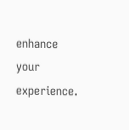enhance your experience.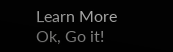Learn More
Ok, Go it!